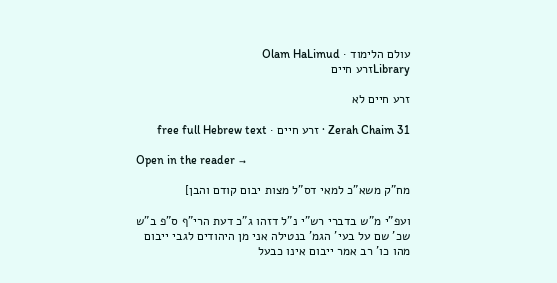עולם הלימוד · Olam HaLimud
Libraryזרע חיים

זרע חיים לא

Zerah Chaim 31 · זרע חיים · free full Hebrew text

Open in the reader →

מח"ק משא"כ למאי דס"ל מצות יבום קודם והבן]

ועפ"י מ"ש בדברי רש"י נ"ל דזהו ג"כ דעת הרי"ף ס"פ ב"ש שכ' שם על בעי' הגמ' בנטילה אני מן היהודים לגבי ייבום מהו כו' רב אמר ייבום אינו כבעל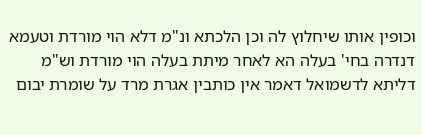וכופין אותו שיחלוץ לה וכן הלכתא ונ"מ דלא הוי מורדת וטעמא דנדרה בחי' בעלה הא לאחר מיתת בעלה הוי מורדת וש"מ דליתא לדשמואל דאמר אין כותבין אגרת מרד על שומרת יבום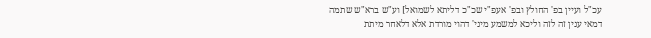עכ"ל ועיין בפ' החולץ ובפ' אעפ"י שכ"כ דליתא לשמואל] וע"ש ברא"ש שתמה דמאי ענין זה לזה וליכא למשמע מיני' דהוי מורדת אלא דלאחר מיתת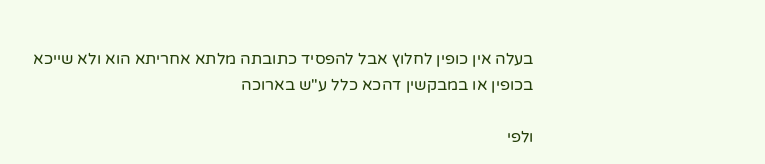בעלה אין כופין לחלוץ אבל להפסיד כתובתה מלתא אחריתא הוא ולא שייכא בכופין או במבקשין דהכא כלל ע"ש בארוכה

ולפי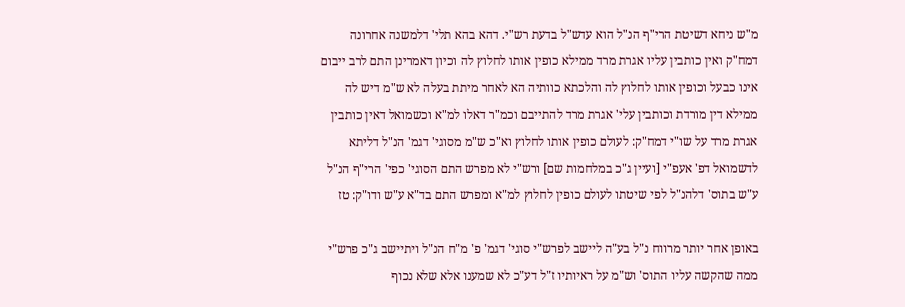מ"ש ניחא דשיטת הרי"ף הנ"ל הוא עדש"ל בדעת רש"י. דהא בהא תלי' דלמשנה אחרונה דמח"ק ואין כותבין עליו אגרת מרד ממילא כופין אותו לחלוץ לה וכיון דאמרינן התם לרב ייבום אינו כבעל וכופין אותו לחלוץ לה והלכתא כוותיה הא לאחר מיתת בעלה לא ש"מ דיש לה ממילא דין מורדת וכותבין עלי' אגרת מרד להתייבם וכמ"ר דאלו למ"א וכשמואל דאין כותבין אגרת מרד על שו"י דמח"ק: לעולם כופין אותו לחלוץ וא"כ ש"מ מסוגי' דגמ' הנ"ל דליתא לדשמואל דפ' אעפ"י [ועיין ג"כ במלחמות שם] ורש"י לא מפרש התם הסוגי' כפי' הרי"ף הנ"ל ע"ש בתוס' דלהנ"ל לפי שיטתו לעולם כופין לחלוץ למ"א ומפרש התם בד"א ע"ש ודו"ק: טז

באופן אחר יותר מרווח נ"ל בע"ה ליישב לפרש"י סוגי' דגמ' פ' מ"ח הנ"ל ויתיישב ג"כ פרש"י ממה שהקשה עליו התוס' וש"מ על ראיותיו ז"ל דע"כ לא שמענו אלא שלא נכוף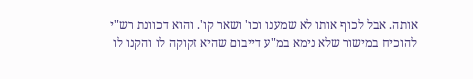אותה. אבל לכוף אותו לא שמענו וכו' ושאר קו'. והוא דכוונת רש"י להוכיח במישור שלא נימא במ"ע דייבום שהיא זקוקה לו והקנו לו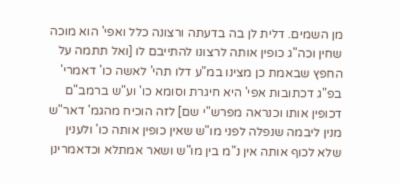מן השמים. דלית לן בה בדעתה ורצונה כלל ואפי' הוא מוכה שחין וכה"ג כופין אותה לרצונו להתייבם לו [ואל תתמה על החפץ שבאמת כן מצינו במ"ע דלו תהי' לאשה כו' דאמרי' בפ"ג דכתובות אפי' היא חיגרת וסומא כו' וע"ש ברמב"ם דכופין אותו וכנראה מפרש"י שם] לזה הוכיח מהגמ' דאר"ש מנין ליבמה שנפלה לפני מו"ש שאין כופין אותה כו' ולענין שלא לכוף אותה אין נ"מ בין מו"ש ושאר אמתלא וכדאמרינן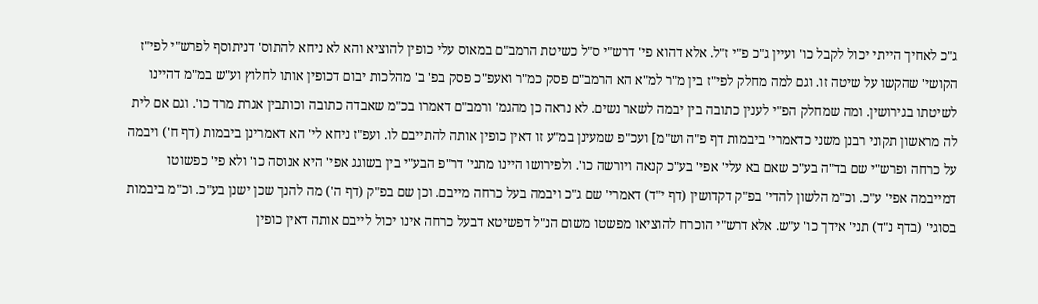ג"כ לאחיך הייתי יכול לקבל כו' ועיין ג"כ פ"י ז"ל. אלא דהוא פי' דרש"י ס"ל כשיטת הרמב"ם במאוס עלי כופין להוציא והא לא ניחא להתוס' דניתוסף לפרש"י לפי"ז הקושי' שהקשו על שיטה זו. וגם למה מחלק לפי"ז בין מ"ר למ"א הא הרמב"ם פסק כמ"ר ואעפ"כ פסק בפ' ב' מהלכות יבום דכופין אותו לחלוץ וע"ש במ"מ דהיינו לשיטתו בגירושין. ומה שמחלק הפ"י לענין כתובה בין יבמה לשאר נשים. לא נראה כן מהגמ' ורמב"ם דאמרו בכ"מ שאבדה כתובה וכותבין אגרת מרד כו'. וגם אם לית לה מראשון תקוני רבנן משני כדאמרי' ביבמות דף פ"ה וש"מ] ועכ"פ שמעינן במ"ע זו דאין כופין אותה להתייבם לו. ועפ"ז ניחא לי' הא דאמרינן ביבמות (דף ח') ויבמה על כרחה ופרש"י שם בד"ה בע"כ שאם בא עלי' אפי' בע"כ קנאה ויורשה כו'. ולפירושו היינו מתני' דר"פ הבע"י בין בשוגג אפי' היא אנוסה כו' ולא פי' כפשוטו דמייבמה אפי' ע"כ. וכ"מ הלשון להדי' בפ"ק דקדושין (דף י"ד) דאמרי' שם ג"כ ויבמה בעל כרחה מייבם. וכן שם בפ"ק (דף ה') מה להנך שכן ישנן בע"כ. וכ"מ ביבמות בסוגי' (בדף נ"ד) תני' אידך כו' ע"ש. אלא דרש"י הוכרח להוציאו מפשטו משום הנ"ל דפשיטא דבעל כרחה אינו יכול לייבם אותה דאין כופין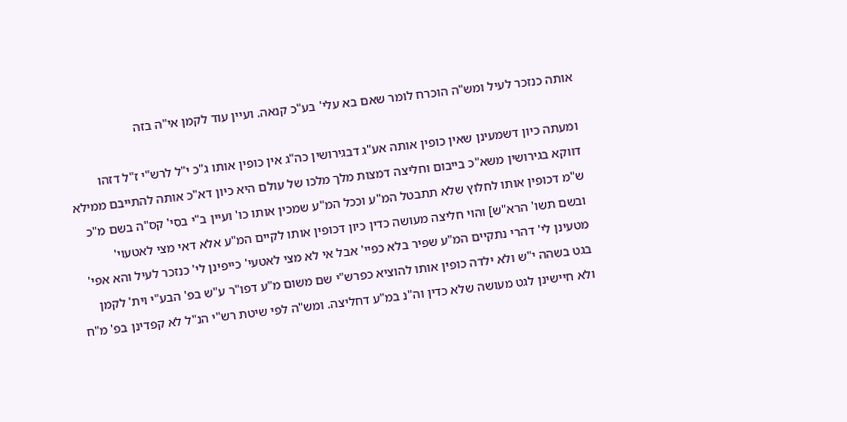אותה כנזכר לעיל ומש"ה הוכרח לומר שאם בא עלי' בע"כ קנאה. ועיין עוד לקמן אי"ה בזה

ומעתה כיון דשמעינן שאין כופין אותה אע"ג דבגירושין כה"ג אין כופין אותו ג"כ י"ל לרש"י ז"ל דזהו דווקא בגירושין משא"כ בייבום וחליצה דמצות מלך מלכו של עולם היא כיון דא"כ אותה להתייבם ממילא ש"מ דכופין אותו לחלוץ שלא תתבטל המ"ע וככל המ"ע שמכין אותו כו' ועיין ב"י בסי' קס"ה בשם מ"כ ובשם תשו' הרא"ש] והוי חליצה מעושה כדין כיון דכופין אותו לקיים המ"ע אלא דאי מצי לאטעוי' מטעינן לי' דהרי נתקיים המ"ע שפיר בלא כפיי' אבל אי לא מצי לאטעי' כייפינן לי' כנזכר לעיל והא אפי' בגט בשהה י"ש ולא ילדה כופין אותו להוציא כפרש"י שם משום מ"ע דפו"ר ע"ש בפ' הבע"י וית' לקמן ולא חיישינן לגט מעושה שלא כדין וה"נ במ"ע דחליצה. ומש"ה לפי שיטת רש"י הנ"ל לא קפדינן בפ' מ"ח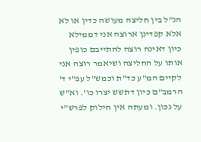הנ"ל בין חליצה מעושה כדין או לא אלא קפדינן ארוצה אני דממילא כיון דאינה רוצה להתייבם כופין אותו על החליצה ושיאמר רוצה אני לקיים המ"ע כד"ת וכמש"ל עפ"י ד' הרמב"ם כיון דתשש יצרו כו'. וא"ש על נכון. ומעתה אין חילוק לפרש"י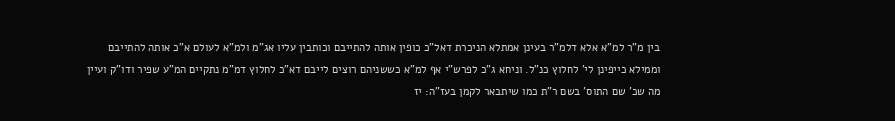בין מ"ר למ"א אלא דלמ"ר בעינן אמתלא הניכרת דאל"כ כופין אותה להתייבם וכותבין עליו אג"מ ולמ"א לעולם א"כ אותה להתייבם וממילא כייפינן לי' לחלוץ כנ"ל. וניחא ג"כ לפרש"י אף למ"א כששניהם רוצים לייבם דא"כ לחלוץ דמ"מ נתקיים המ"ע שפיר ודו"ק ועיין מה שכ' שם התוס' בשם ר"ת כמו שיתבאר לקמן בעז"ה: יז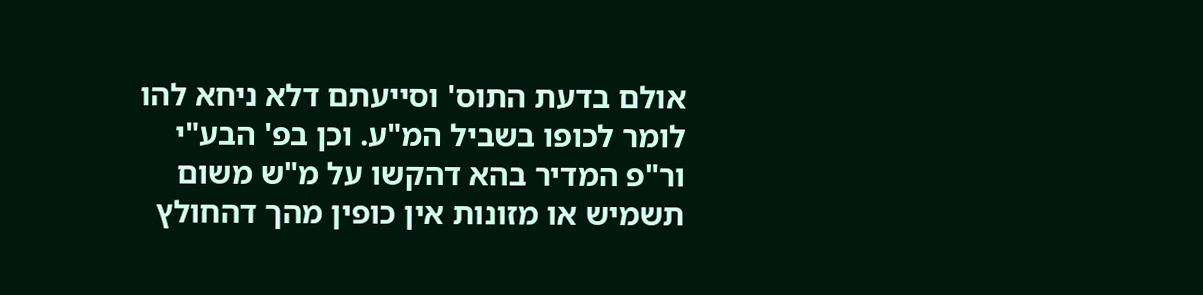אולם בדעת התוס' וסייעתם דלא ניחא להו לומר לכופו בשביל המ"ע. וכן בפ' הבע"י ור"פ המדיר בהא דהקשו על מ"ש משום תשמיש או מזונות אין כופין מהך דהחולץ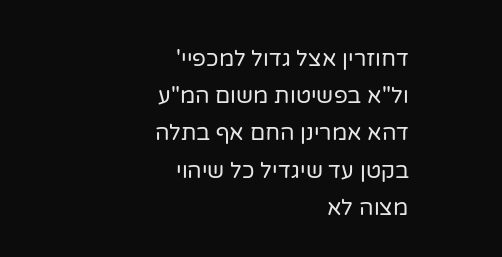דחוזרין אצל גדול למכפיי' ול"א בפשיטות משום המ"ע דהא אמרינן החם אף בתלה בקטן עד שיגדיל כל שיהוי מצוה לא